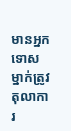មានអ្នកទោសម្នាក់ត្រូវតុលាការ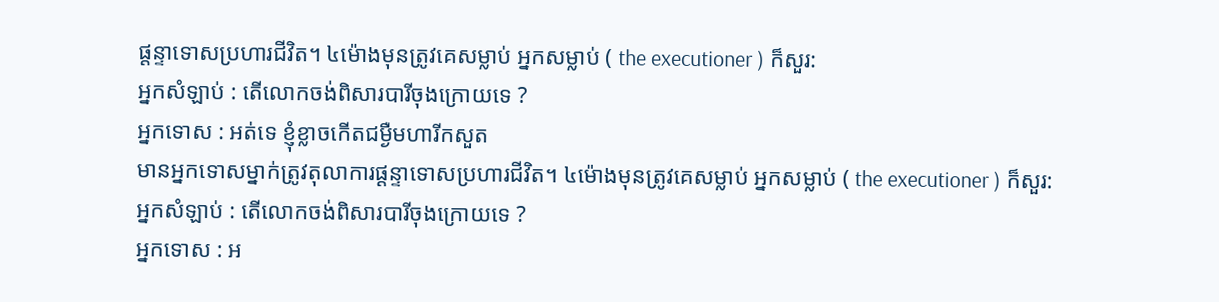ផ្ដន្ទាទោសប្រហារជីវិត។ ៤ម៉ោងមុនត្រូវគេសម្លាប់ អ្នកសម្លាប់ ( the executioner ) ក៏សួរ:
អ្នកសំឡាប់ : តើលោកចង់ពិសារបារីចុងក្រោយទេ ?
អ្នកទោស : អត់ទេ ខ្ញុំខ្លាចកើតជម្ងឺមហារីកសួត
មានអ្នកទោសម្នាក់ត្រូវតុលាការផ្ដន្ទាទោសប្រហារជីវិត។ ៤ម៉ោងមុនត្រូវគេសម្លាប់ អ្នកសម្លាប់ ( the executioner ) ក៏សួរ:
អ្នកសំឡាប់ : តើលោកចង់ពិសារបារីចុងក្រោយទេ ?
អ្នកទោស : អ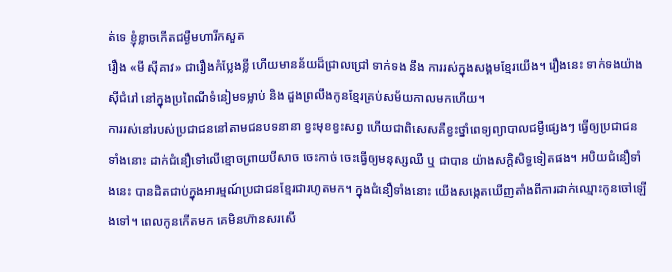ត់ទេ ខ្ញុំខ្លាចកើតជម្ងឺមហារីកសួត
រឿង «មី ស៊ីគាវ» ជារឿងកំប្លែងខ្លី ហើយមានន័យដ៏ជ្រាលជ្រៅ ទាក់ទង នឹង ការរស់ក្នុងសង្គមខ្មែរយើង។ រឿងនេះ ទាក់ទងយ៉ាងស៊ីជំរៅ នៅក្នុងប្រពៃណីទំនៀមទម្លាប់ និង ដួងព្រលឹងកូនខ្មែរគ្រប់សម័យកាលមកហើយ។
ការរស់នៅរបស់ប្រជាជននៅតាមជនបទនានា ខ្វះមុខខ្វះសព្វ ហើយជាពិសេសគឺខ្វះថ្នាំពេទ្យព្យាបាលជម្ងឺផ្សេងៗ ធ្វើឲ្យប្រជាជនទាំងនោះ ដាក់ជំនឿទៅលើខ្មោចព្រាយបីសាច ចេះកាច់ ចេះធ្វើឲ្យមនុស្សឈឺ ឬ ជាបាន យ៉ាងសក្ដិសិទ្ធទៀតផង។ អបិយជំនឿទាំងនេះ បានដិតជាប់ក្នុងអារម្មណ៍ប្រជាជនខ្មែរជារហូតមក។ ក្នុងជំនឿទាំងនោះ យើងសង្កេតឃើញតាំងពីការដាក់ឈ្មោះកូនចៅឡើងទៅ។ ពេលកូនកើតមក គេមិនហ៊ានសរសើ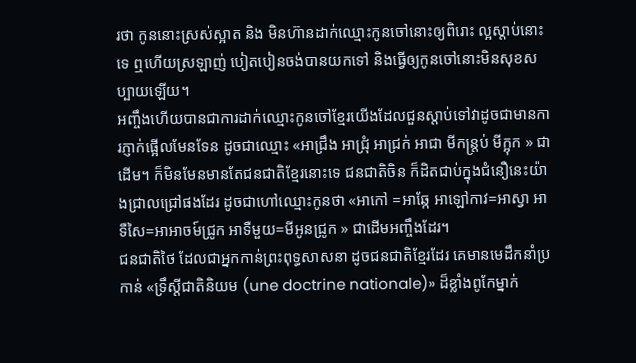រថា កូននោះស្រស់ស្អាត និង មិនហ៊ានដាក់ឈ្មោះកូនចៅនោះឲ្យពិរោះ ល្អស្ដាប់នោះទេ ឮហើយស្រឡាញ់ បៀតបៀនចង់បានយកទៅ និងធ្វើឲ្យកូនចៅនោះមិនសុខសប្បាយឡើយ។
អញ្ចឹងហើយបានជាការដាក់ឈ្មោះកូនចៅខ្មែរយើងដែលជួនស្ដាប់ទៅវាដូចជាមានការភ្ញាក់ផ្អើលមែនទែន ដូចជាឈ្មោះ «អាជ្រឹង អាជ្រុំ អាជ្រក់ អាជា មីកន្ត្រប់ មីក្អុក » ជាដើម។ ក៏មិនមែនមានតែជនជាតិខ្មែរនោះទេ ជនជាតិចិន ក៏ដិតជាប់ក្នុងជំនឿនេះយ៉ាងជ្រាលជ្រៅផងដែរ ដូចជាហៅឈ្មោះកូនថា «អាកៅ =អាឆ្កែ អាឡៅកាវ=អាស្វា អាទឺសៃ=អាអាចម៍ជ្រូក អាទឺមួយ=មីអូនជ្រូក » ជាដើមអញ្ចឹងដែរ។
ជនជាតិថៃ ដែលជាអ្នកកាន់ព្រះពុទ្ធសាសនា ដូចជនជាតិខ្មែរដែរ គេមានមេដឹកនាំប្រកាន់ «ទ្រឹស្ដីជាតិនិយម (une doctrine nationale)» ដ៏ខ្លាំងពូកែម្នាក់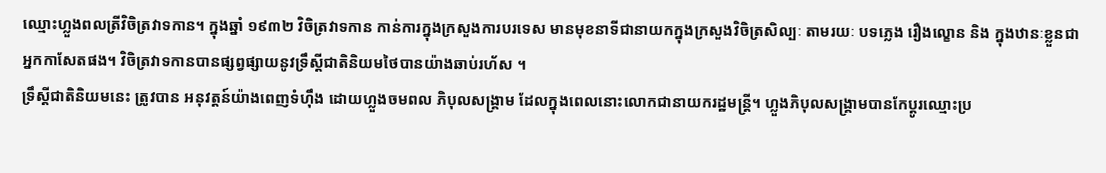ឈ្មោះហ្លួងពលត្រីវិចិត្រវាទកាន។ ក្នុងឆ្នាំ ១៩៣២ វិចិត្រវាទកាន កាន់ការក្នុងក្រសួងការបរទេស មានមុខនាទីជានាយកក្នុងក្រសួងវិចិត្រសិល្បៈ តាមរយៈ បទភ្លេង រឿងល្ខោន និង ក្នុងឋានៈខ្លួនជាអ្នកកាសែតផង។ វិចិត្រវាទកានបានផ្សព្វផ្សាយនូវទ្រឹស្ដីជាតិនិយមថៃបានយ៉ាងឆាប់រហ័ស ។
ទ្រឹស្ដីជាតិនិយមនេះ ត្រូវបាន អនុវត្ដន៍យ៉ាងពេញទំហ៊ឹង ដោយហ្លួងចមពល ភិបុលសង្រ្គាម ដែលក្នុងពេលនោះលោកជានាយករដ្ឋមន្ត្រី។ ហ្លួងភិបុលសង្រ្គាមបានកែប្ដូរឈ្មោះប្រ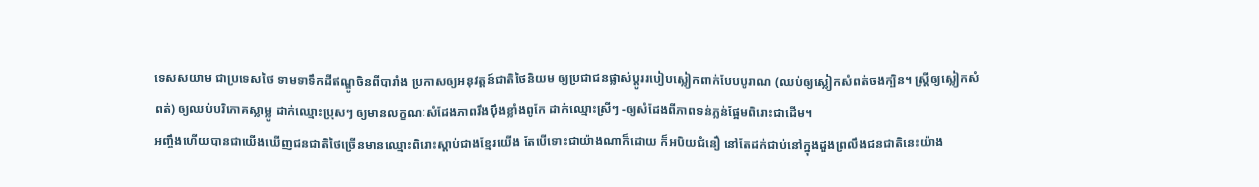ទេសសយាម ជាប្រទេសថៃ ទាមទាទឹកដីឥណ្ឌូចិនពីបារាំង ប្រកាសឲ្យអនុវត្ដន៍ជាតិថៃនិយម ឲ្យប្រជាជនផ្លាស់ប្ដូររបៀបស្លៀកពាក់បែបបូរាណ (ឈប់ឲ្យស្លៀកសំពត់ចងក្បិន។ ស្ដ្រីឲ្យស្លៀកសំពត់) ឲ្យឈប់បរិភោគស្លាម្លូ ដាក់ឈ្មោះប្រុសៗ ឲ្យមានលក្ខណៈសំដែងភាពរឹងប៉ឹងខ្លាំងពូកែ ដាក់ឈ្មោះស្រីៗ -ឲ្យសំដែងពីភាពទន់ភ្លន់ផ្អែមពិរោះជាដើម។
អញ្ចឹងហើយបានជាយើងឃើញជនជាតិថៃច្រើនមានឈ្មោះពិរោះស្ដាប់ជាងខ្មែរយើង តែបើទោះជាយ៉ាងណាក៏ដោយ ក៏អបិយជំនឿ នៅតែដក់ជាប់នៅក្នុងដួងព្រលឹងជនជាតិនេះយ៉ាង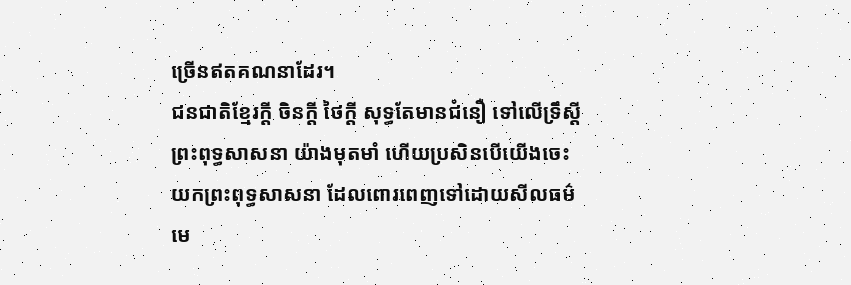ច្រើនឥតគណនាដែរ។
ជនជាតិខ្មែរក្ដី ចិនក្ដី ថៃក្ដី សុទ្ធតែមានជំនឿ ទៅលើទ្រឹស្ដីព្រះពុទ្ធសាសនា យ៉ាងមុតមាំ ហើយប្រសិនបើយើងចេះយកព្រះពុទ្ធសាសនា ដែលពោរពេញទៅដោយសីលធម៌ មេ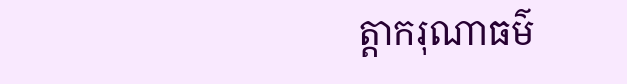ត្ដាករុណាធម៌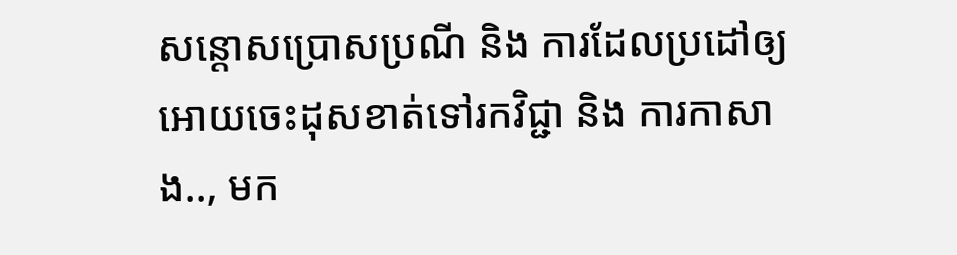សន្ដោសប្រោសប្រណី និង ការដែលប្រដៅឲ្យអោយចេះដុសខាត់ទៅរកវិជ្ជា និង ការកាសាង.., មក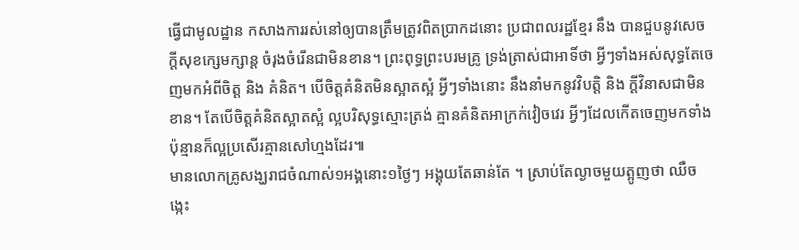ធ្វើជាមូលដ្ឋាន កសាងការរស់នៅឲ្យបានត្រឹមត្រូវពិតប្រាកដនោះ ប្រជាពលរដ្ឋខ្មែរ នឹង បានជួបនូវសេចក្ដីសុខក្សេមក្សាន្ដ ចំរុងចំរើនជាមិនខាន។ ព្រះពុទ្ធព្រះបរមគ្រូ ទ្រង់ត្រាស់ជាអាទិ៍ថា អ្វីៗទាំងអស់សុទ្ធតែចេញមកអំពីចិត្ដ និង គំនិត។ បើចិត្ដគំនិតមិនស្អាតស្អំ អ្វីៗទាំងនោះ នឹងនាំមកនូវវិបត្ដិ និង ក្ដីវិនាសជាមិនខាន។ តែបើចិត្ដគំនិតស្អាតស្អំ ល្អបរិសុទ្ធស្មោះត្រង់ គ្មានគំនិតអាក្រក់វៀចវេរ អ្វីៗដែលកើតចេញមកទាំងប៉ុន្មានក៏ល្អប្រសើរគ្មានសៅហ្មងដែរ៕
មានលោកគ្រូសង្ឃរាជចំណាស់១អង្គនោះ១ថ្ងៃៗ អង្គុយតែឆាន់តែ ។ ស្រាប់តែល្ងាចមួយត្អូញថា ឈឺចង្កេះ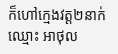ក៏ហៅក្មេងវត្ត២នាក់ឈ្មោះ អាថុល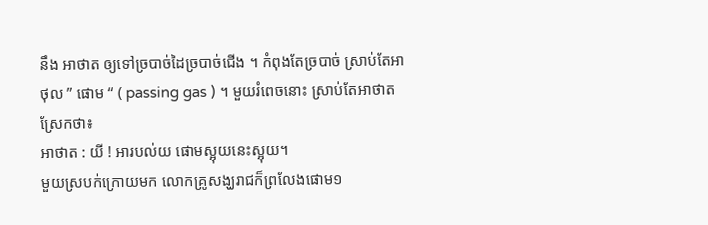នឹង អាថាត ឲ្យទៅច្របាច់ដៃច្របាច់ជើង ។ កំពុងតែច្របាច់ ស្រាប់តែអាថុល ” ផោម “ ( passing gas ) ។ មួយរំពេចនោះ ស្រាប់តែអាថាតស្រែកថា៖
អាថាត : យី ! អារបល់យ ផោមស្អុយនេះស្អុយ។
មួយស្របក់ក្រោយមក លោកគ្រូសង្ឃរាជក៏ព្រលែងផោម១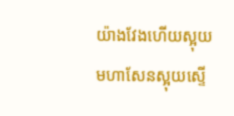យ៉ាងវែងហើយស្អុយមហាសែនស្អុយស្ទើ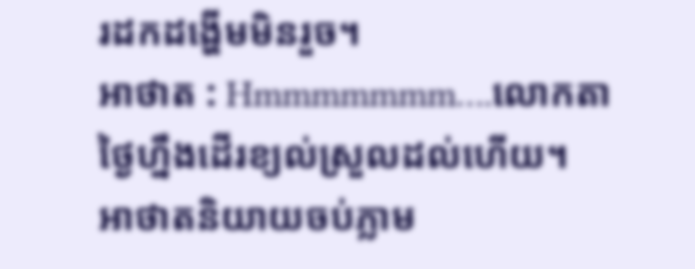រដកដង្ហើមមិនរួច។
អាថាត : Hmmmmmmm….លោកតាថ្ងៃហ្នឹងដើរខ្យល់ស្រួលដល់ហើយ។
អាថាតនិយាយចប់ភ្លាម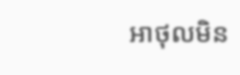អាថុលមិន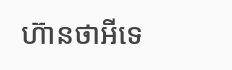ហ៊ានថាអីទេ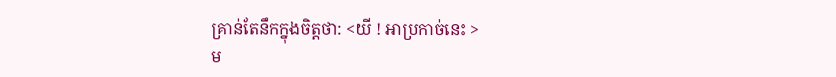គ្រាន់តែនឹកក្នុងចិត្តថា: <យី ! អាប្រកាច់នេះ >
ម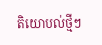តិយោបល់ថ្មីៗ